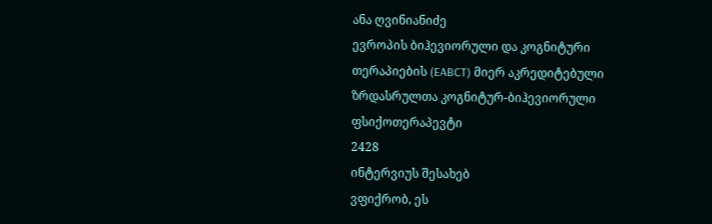ანა ღვინიანიძე
ევროპის ბიჰევიორული და კოგნიტური თერაპიების (EABCT) მიერ აკრედიტებული ზრდასრულთა კოგნიტურ-ბიჰევიორული ფსიქოთერაპევტი
2428
ინტერვიუს შესახებ
ვფიქრობ, ეს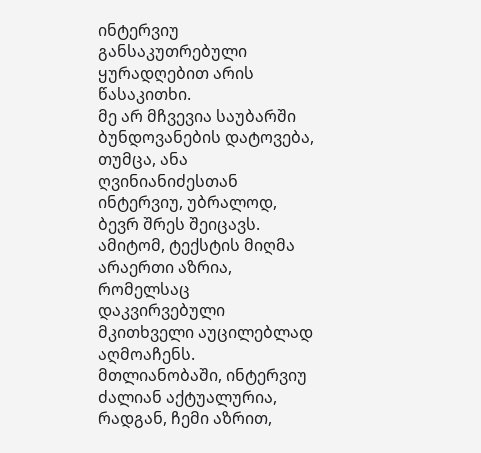ინტერვიუ განსაკუთრებული ყურადღებით არის წასაკითხი.
მე არ მჩვევია საუბარში ბუნდოვანების დატოვება, თუმცა, ანა ღვინიანიძესთან ინტერვიუ, უბრალოდ, ბევრ შრეს შეიცავს. ამიტომ, ტექსტის მიღმა არაერთი აზრია, რომელსაც დაკვირვებული მკითხველი აუცილებლად აღმოაჩენს. მთლიანობაში, ინტერვიუ ძალიან აქტუალურია, რადგან, ჩემი აზრით,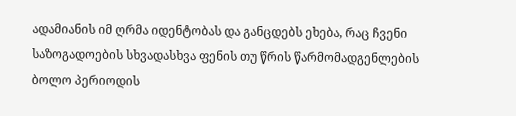ადამიანის იმ ღრმა იდენტობას და განცდებს ეხება, რაც ჩვენი საზოგადოების სხვადასხვა ფენის თუ წრის წარმომადგენლების ბოლო პერიოდის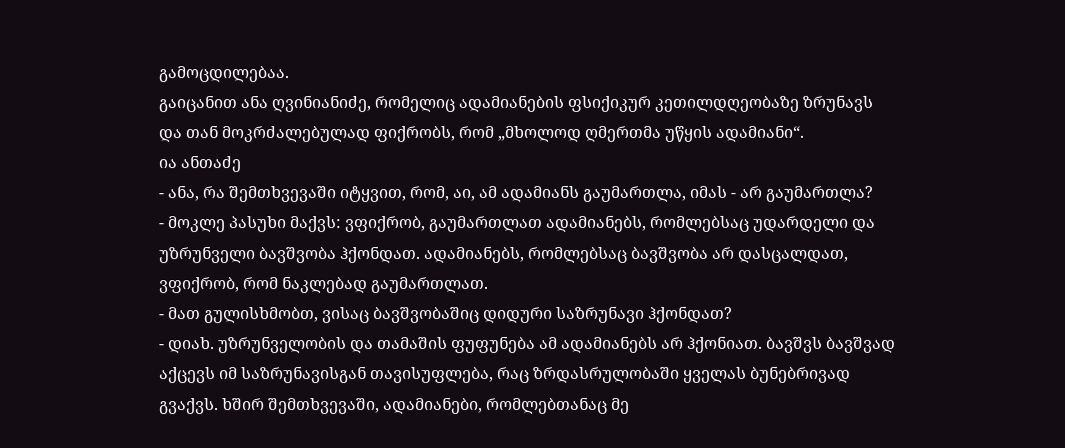გამოცდილებაა.
გაიცანით ანა ღვინიანიძე, რომელიც ადამიანების ფსიქიკურ კეთილდღეობაზე ზრუნავს და თან მოკრძალებულად ფიქრობს, რომ „მხოლოდ ღმერთმა უწყის ადამიანი“.
ია ანთაძე
- ანა, რა შემთხვევაში იტყვით, რომ, აი, ამ ადამიანს გაუმართლა, იმას - არ გაუმართლა?
- მოკლე პასუხი მაქვს: ვფიქრობ, გაუმართლათ ადამიანებს, რომლებსაც უდარდელი და უზრუნველი ბავშვობა ჰქონდათ. ადამიანებს, რომლებსაც ბავშვობა არ დასცალდათ, ვფიქრობ, რომ ნაკლებად გაუმართლათ.
- მათ გულისხმობთ, ვისაც ბავშვობაშიც დიდური საზრუნავი ჰქონდათ?
- დიახ. უზრუნველობის და თამაშის ფუფუნება ამ ადამიანებს არ ჰქონიათ. ბავშვს ბავშვად აქცევს იმ საზრუნავისგან თავისუფლება, რაც ზრდასრულობაში ყველას ბუნებრივად გვაქვს. ხშირ შემთხვევაში, ადამიანები, რომლებთანაც მე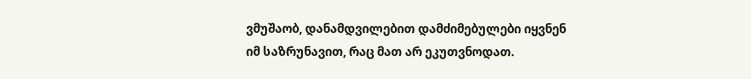ვმუშაობ, დანამდვილებით დამძიმებულები იყვნენ იმ საზრუნავით, რაც მათ არ ეკუთვნოდათ.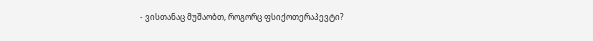- ვისთანაც მუშაობთ, როგორც ფსიქოთერაპევტი?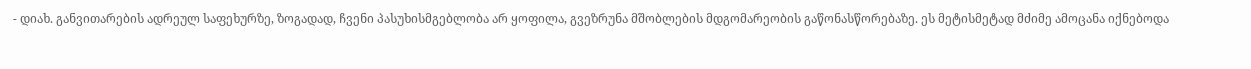- დიახ. განვითარების ადრეულ საფეხურზე, ზოგადად, ჩვენი პასუხისმგებლობა არ ყოფილა, გვეზრუნა მშობლების მდგომარეობის გაწონასწორებაზე. ეს მეტისმეტად მძიმე ამოცანა იქნებოდა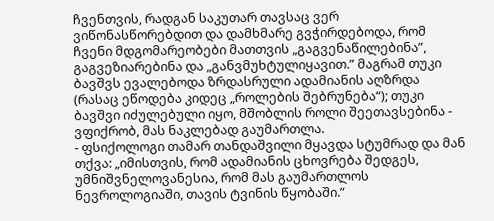ჩვენთვის, რადგან საკუთარ თავსაც ვერ ვიწონასწორებდით და დამხმარე გვჭირდებოდა, რომ ჩვენი მდგომარეობები მათთვის „გაგვენაწილებინა”, გაგვეზიარებინა და „განვმუხტულიყავით.” მაგრამ თუკი ბავშვს ევალებოდა ზრდასრული ადამიანის აღზრდა (რასაც ეწოდება კიდეც „როლების შებრუნება“); თუკი ბავშვი იძულებული იყო, მშობლის როლი შეეთავსებინა - ვფიქრობ, მას ნაკლებად გაუმართლა.
- ფსიქოლოგი თამარ თანდაშვილი მყავდა სტუმრად და მან თქვა: „იმისთვის, რომ ადამიანის ცხოვრება შედგეს, უმნიშვნელოვანესია, რომ მას გაუმართლოს ნევროლოგიაში, თავის ტვინის წყობაში.”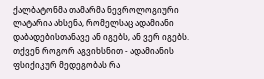ქალბატონმა თამარმა ნევროლოგიური ლატარია ახსენა, რომელსაც ადამიანი დაბადებისთანავე ან იგებს, ან ვერ იგებს. თქვენ როგორ აგვიხსნით - ადამიანის ფსიქიკურ მედეგობას რა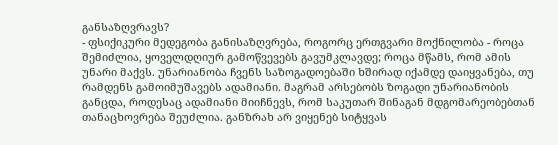განსაზღვრავს?
- ფსიქიკური მედეგობა განისაზღვრება, როგორც ერთგვარი მოქნილობა - როცა შემიძლია, ყოველდღიურ გამოწვევებს გავუმკლავდე; როცა მწამს, რომ ამის უნარი მაქვს. უნარიანობა ჩვენს საზოგადოებაში ხშირად იქამდე დაიყვანება, თუ რამდენს გამოიმუშავებს ადამიანი. მაგრამ არსებობს ზოგადი უნარიანობის განცდა, როდესაც ადამიანი მიიჩნევს, რომ საკუთარ შინაგან მდგომარეობებთან თანაცხოვრება შეუძლია. განზრახ არ ვიყენებ სიტყვას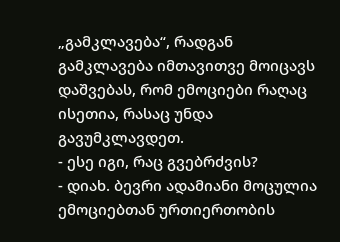„გამკლავება“, რადგან გამკლავება იმთავითვე მოიცავს დაშვებას, რომ ემოციები რაღაც ისეთია, რასაც უნდა გავუმკლავდეთ.
- ესე იგი, რაც გვებრძვის?
- დიახ. ბევრი ადამიანი მოცულია ემოციებთან ურთიერთობის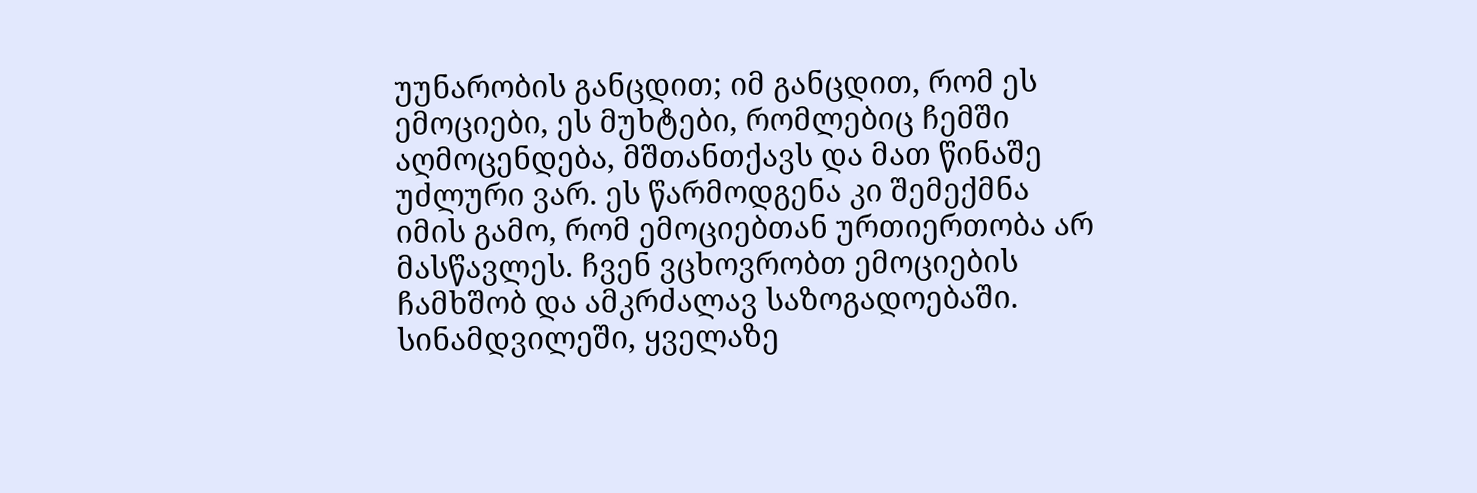უუნარობის განცდით; იმ განცდით, რომ ეს ემოციები, ეს მუხტები, რომლებიც ჩემში აღმოცენდება, მშთანთქავს და მათ წინაშე უძლური ვარ. ეს წარმოდგენა კი შემექმნა იმის გამო, რომ ემოციებთან ურთიერთობა არ მასწავლეს. ჩვენ ვცხოვრობთ ემოციების ჩამხშობ და ამკრძალავ საზოგადოებაში. სინამდვილეში, ყველაზე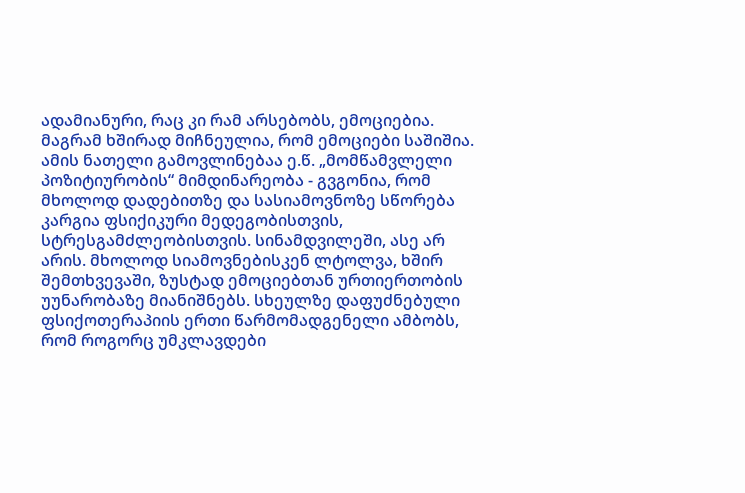ადამიანური, რაც კი რამ არსებობს, ემოციებია. მაგრამ ხშირად მიჩნეულია, რომ ემოციები საშიშია. ამის ნათელი გამოვლინებაა ე.წ. „მომწამვლელი პოზიტიურობის“ მიმდინარეობა - გვგონია, რომ მხოლოდ დადებითზე და სასიამოვნოზე სწორება კარგია ფსიქიკური მედეგობისთვის, სტრესგამძლეობისთვის. სინამდვილეში, ასე არ არის. მხოლოდ სიამოვნებისკენ ლტოლვა, ხშირ შემთხვევაში, ზუსტად ემოციებთან ურთიერთობის უუნარობაზე მიანიშნებს. სხეულზე დაფუძნებული ფსიქოთერაპიის ერთი წარმომადგენელი ამბობს, რომ როგორც უმკლავდები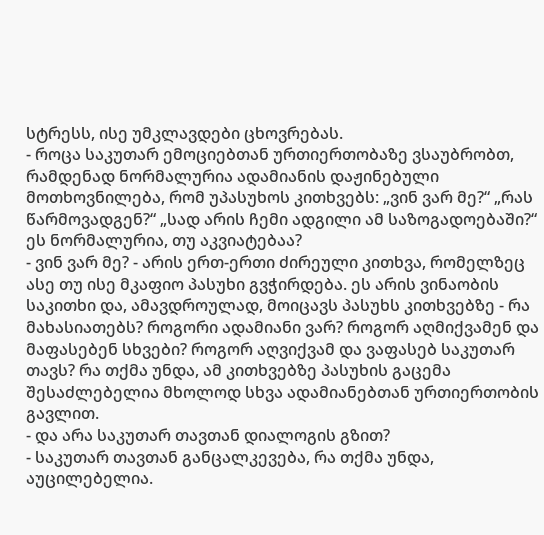სტრესს, ისე უმკლავდები ცხოვრებას.
- როცა საკუთარ ემოციებთან ურთიერთობაზე ვსაუბრობთ, რამდენად ნორმალურია ადამიანის დაჟინებული მოთხოვნილება, რომ უპასუხოს კითხვებს: „ვინ ვარ მე?“ „რას წარმოვადგენ?“ „სად არის ჩემი ადგილი ამ საზოგადოებაში?“ ეს ნორმალურია, თუ აკვიატებაა?
- ვინ ვარ მე? - არის ერთ-ერთი ძირეული კითხვა, რომელზეც ასე თუ ისე მკაფიო პასუხი გვჭირდება. ეს არის ვინაობის საკითხი და, ამავდროულად, მოიცავს პასუხს კითხვებზე - რა მახასიათებს? როგორი ადამიანი ვარ? როგორ აღმიქვამენ და მაფასებენ სხვები? როგორ აღვიქვამ და ვაფასებ საკუთარ თავს? რა თქმა უნდა, ამ კითხვებზე პასუხის გაცემა შესაძლებელია მხოლოდ სხვა ადამიანებთან ურთიერთობის გავლით.
- და არა საკუთარ თავთან დიალოგის გზით?
- საკუთარ თავთან განცალკევება, რა თქმა უნდა, აუცილებელია.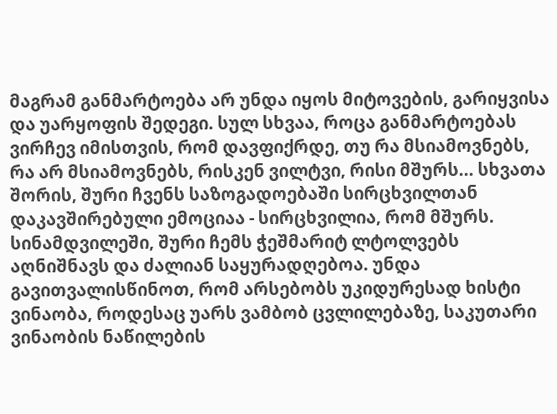მაგრამ განმარტოება არ უნდა იყოს მიტოვების, გარიყვისა და უარყოფის შედეგი. სულ სხვაა, როცა განმარტოებას ვირჩევ იმისთვის, რომ დავფიქრდე, თუ რა მსიამოვნებს, რა არ მსიამოვნებს, რისკენ ვილტვი, რისი მშურს... სხვათა შორის, შური ჩვენს საზოგადოებაში სირცხვილთან დაკავშირებული ემოციაა - სირცხვილია, რომ მშურს. სინამდვილეში, შური ჩემს ჭეშმარიტ ლტოლვებს აღნიშნავს და ძალიან საყურადღებოა. უნდა გავითვალისწინოთ, რომ არსებობს უკიდურესად ხისტი ვინაობა, როდესაც უარს ვამბობ ცვლილებაზე, საკუთარი ვინაობის ნაწილების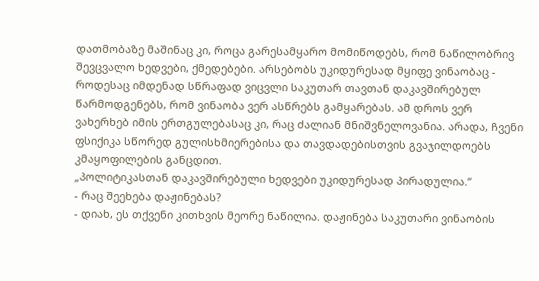დათმობაზე მაშინაც კი, როცა გარესამყარო მომიწოდებს, რომ ნაწილობრივ შევცვალო ხედვები, ქმედებები. არსებობს უკიდურესად მყიფე ვინაობაც - როდესაც იმდენად სწრაფად ვიცვლი საკუთარ თავთან დაკავშირებულ წარმოდგენებს, რომ ვინაობა ვერ ასწრებს გამყარებას. ამ დროს ვერ ვახერხებ იმის ერთგულებასაც კი, რაც ძალიან მნიშვნელოვანია. არადა, ჩვენი ფსიქიკა სწორედ გულისხმიერებისა და თავდადებისთვის გვაჯილდოებს კმაყოფილების განცდით.
„პოლიტიკასთან დაკავშირებული ხედვები უკიდურესად პირადულია.“
- რაც შეეხება დაჟინებას?
- დიახ, ეს თქვენი კითხვის მეორე ნაწილია. დაჟინება საკუთარი ვინაობის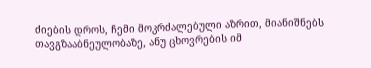ძიების დროს, ჩემი მოკრძალებული აზრით, მიანიშნებს თავგზააბნეულობაზე, ანუ ცხოვრების იმ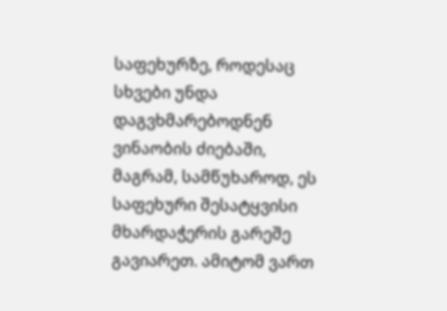საფეხურზე, როდესაც სხვები უნდა დაგვხმარებოდნენ ვინაობის ძიებაში, მაგრამ, სამწუხაროდ, ეს საფეხური შესატყვისი მხარდაჭერის გარეშე გავიარეთ. ამიტომ ვართ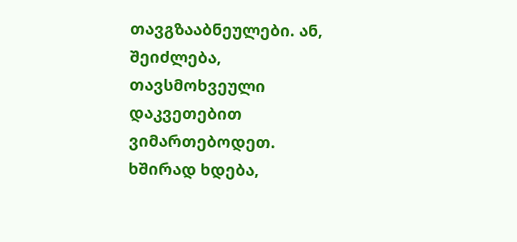თავგზააბნეულები. ან, შეიძლება, თავსმოხვეული დაკვეთებით ვიმართებოდეთ. ხშირად ხდება,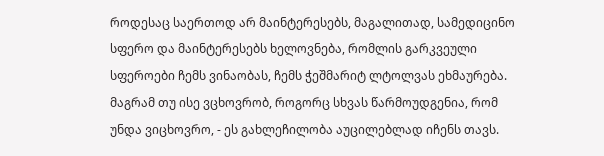როდესაც საერთოდ არ მაინტერესებს, მაგალითად, სამედიცინო სფერო და მაინტერესებს ხელოვნება, რომლის გარკვეული სფეროები ჩემს ვინაობას, ჩემს ჭეშმარიტ ლტოლვას ეხმაურება. მაგრამ თუ ისე ვცხოვრობ, როგორც სხვას წარმოუდგენია, რომ უნდა ვიცხოვრო, - ეს გახლეჩილობა აუცილებლად იჩენს თავს.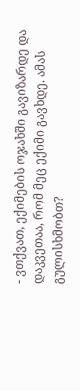- ვთქვათ, ექიმების ოჯახში გავიზარდე და დაკვეთაა, რომ მეც ექიმი გავხდე. ამას გულისხმობთ?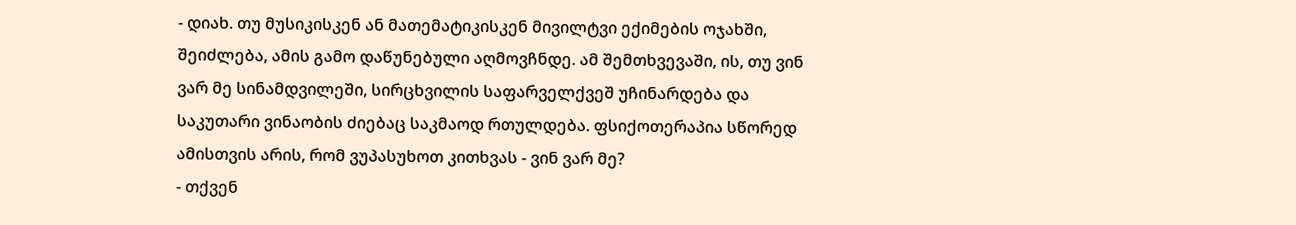- დიახ. თუ მუსიკისკენ ან მათემატიკისკენ მივილტვი ექიმების ოჯახში, შეიძლება, ამის გამო დაწუნებული აღმოვჩნდე. ამ შემთხვევაში, ის, თუ ვინ ვარ მე სინამდვილეში, სირცხვილის საფარველქვეშ უჩინარდება და საკუთარი ვინაობის ძიებაც საკმაოდ რთულდება. ფსიქოთერაპია სწორედ ამისთვის არის, რომ ვუპასუხოთ კითხვას - ვინ ვარ მე?
- თქვენ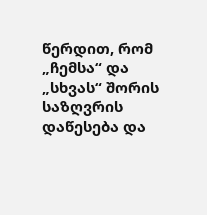წერდით, რომ „ჩემსა“ და „სხვას“ შორის საზღვრის დაწესება და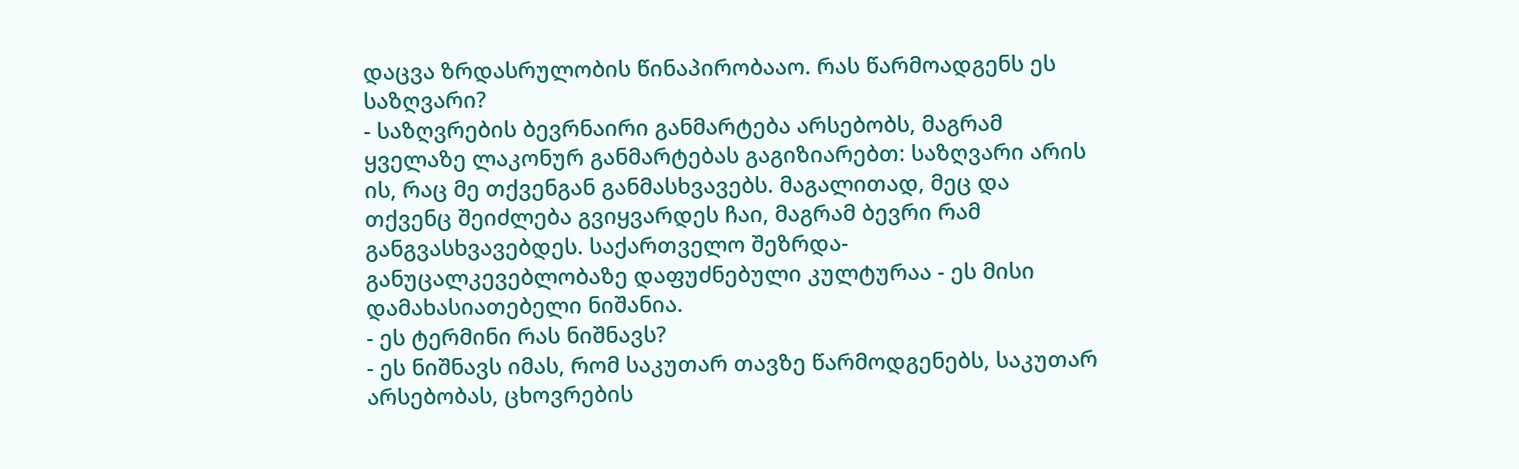დაცვა ზრდასრულობის წინაპირობააო. რას წარმოადგენს ეს საზღვარი?
- საზღვრების ბევრნაირი განმარტება არსებობს, მაგრამ ყველაზე ლაკონურ განმარტებას გაგიზიარებთ: საზღვარი არის ის, რაც მე თქვენგან განმასხვავებს. მაგალითად, მეც და თქვენც შეიძლება გვიყვარდეს ჩაი, მაგრამ ბევრი რამ განგვასხვავებდეს. საქართველო შეზრდა-განუცალკევებლობაზე დაფუძნებული კულტურაა - ეს მისი დამახასიათებელი ნიშანია.
- ეს ტერმინი რას ნიშნავს?
- ეს ნიშნავს იმას, რომ საკუთარ თავზე წარმოდგენებს, საკუთარ არსებობას, ცხოვრების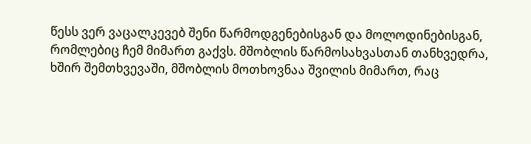წესს ვერ ვაცალკევებ შენი წარმოდგენებისგან და მოლოდინებისგან, რომლებიც ჩემ მიმართ გაქვს. მშობლის წარმოსახვასთან თანხვედრა, ხშირ შემთხვევაში, მშობლის მოთხოვნაა შვილის მიმართ, რაც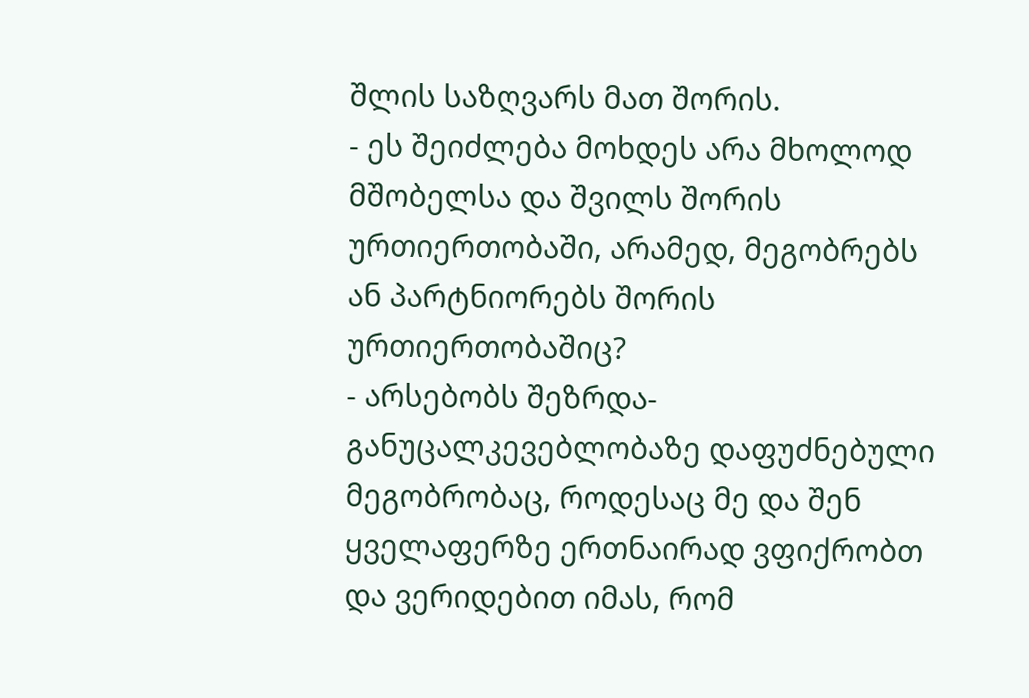შლის საზღვარს მათ შორის.
- ეს შეიძლება მოხდეს არა მხოლოდ მშობელსა და შვილს შორის ურთიერთობაში, არამედ, მეგობრებს ან პარტნიორებს შორის ურთიერთობაშიც?
- არსებობს შეზრდა-განუცალკევებლობაზე დაფუძნებული მეგობრობაც, როდესაც მე და შენ ყველაფერზე ერთნაირად ვფიქრობთ და ვერიდებით იმას, რომ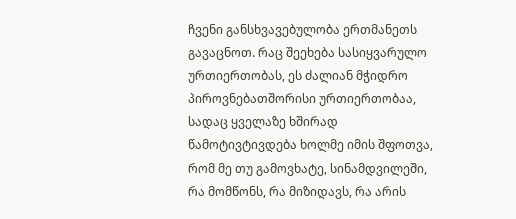ჩვენი განსხვავებულობა ერთმანეთს გავაცნოთ. რაც შეეხება სასიყვარულო ურთიერთობას, ეს ძალიან მჭიდრო პიროვნებათშორისი ურთიერთობაა, სადაც ყველაზე ხშირად წამოტივტივდება ხოლმე იმის შფოთვა, რომ მე თუ გამოვხატე, სინამდვილეში, რა მომწონს, რა მიზიდავს, რა არის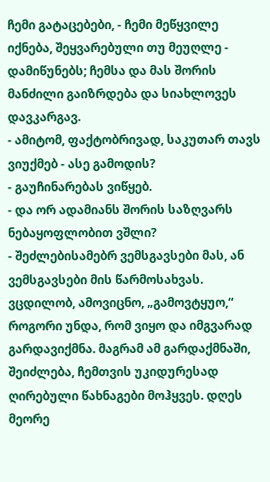ჩემი გატაცებები, - ჩემი მეწყვილე იქნება, შეყვარებული თუ მეუღლე - დამიწუნებს; ჩემსა და მას შორის მანძილი გაიზრდება და სიახლოვეს დავკარგავ.
- ამიტომ, ფაქტობრივად, საკუთარ თავს ვიუქმებ - ასე გამოდის?
- გაუჩინარებას ვიწყებ.
- და ორ ადამიანს შორის საზღვარს ნებაყოფლობით ვშლი?
- შეძლებისამებრ ვემსგავსები მას, ან ვემსგავსები მის წარმოსახვას. ვცდილობ, ამოვიცნო, „გამოვტყუო,“ როგორი უნდა, რომ ვიყო და იმგვარად გარდავიქმნა. მაგრამ ამ გარდაქმნაში, შეიძლება, ჩემთვის უკიდურესად ღირებული წახნაგები მოჰყვეს. დღეს მეორე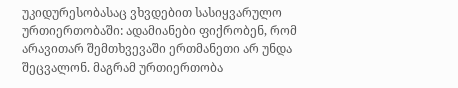უკიდურესობასაც ვხვდებით სასიყვარულო ურთიერთობაში: ადამიანები ფიქრობენ, რომ არავითარ შემთხვევაში ერთმანეთი არ უნდა შეცვალონ. მაგრამ ურთიერთობა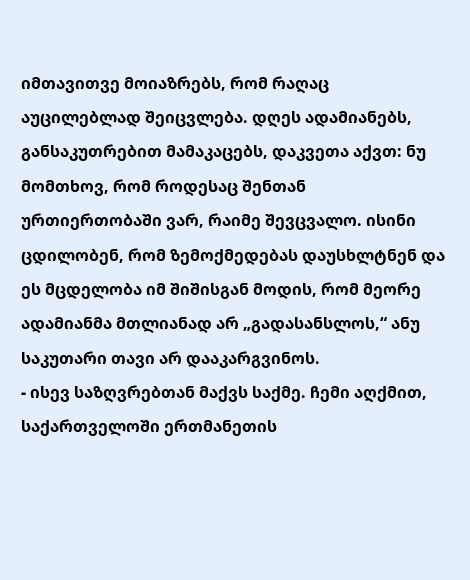იმთავითვე მოიაზრებს, რომ რაღაც აუცილებლად შეიცვლება. დღეს ადამიანებს, განსაკუთრებით მამაკაცებს, დაკვეთა აქვთ: ნუ მომთხოვ, რომ როდესაც შენთან ურთიერთობაში ვარ, რაიმე შევცვალო. ისინი ცდილობენ, რომ ზემოქმედებას დაუსხლტნენ და ეს მცდელობა იმ შიშისგან მოდის, რომ მეორე ადამიანმა მთლიანად არ „გადასანსლოს,“ ანუ საკუთარი თავი არ დააკარგვინოს.
- ისევ საზღვრებთან მაქვს საქმე. ჩემი აღქმით, საქართველოში ერთმანეთის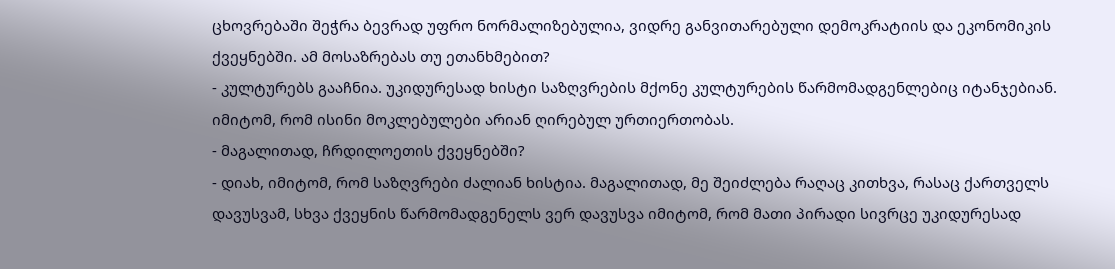ცხოვრებაში შეჭრა ბევრად უფრო ნორმალიზებულია, ვიდრე განვითარებული დემოკრატიის და ეკონომიკის ქვეყნებში. ამ მოსაზრებას თუ ეთანხმებით?
- კულტურებს გააჩნია. უკიდურესად ხისტი საზღვრების მქონე კულტურების წარმომადგენლებიც იტანჯებიან. იმიტომ, რომ ისინი მოკლებულები არიან ღირებულ ურთიერთობას.
- მაგალითად, ჩრდილოეთის ქვეყნებში?
- დიახ, იმიტომ, რომ საზღვრები ძალიან ხისტია. მაგალითად, მე შეიძლება რაღაც კითხვა, რასაც ქართველს დავუსვამ, სხვა ქვეყნის წარმომადგენელს ვერ დავუსვა იმიტომ, რომ მათი პირადი სივრცე უკიდურესად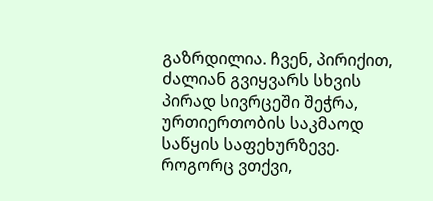გაზრდილია. ჩვენ, პირიქით, ძალიან გვიყვარს სხვის პირად სივრცეში შეჭრა, ურთიერთობის საკმაოდ საწყის საფეხურზევე. როგორც ვთქვი,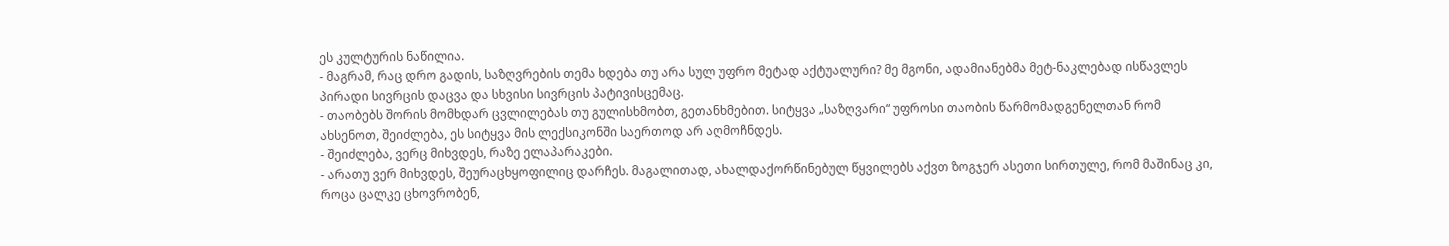ეს კულტურის ნაწილია.
- მაგრამ, რაც დრო გადის, საზღვრების თემა ხდება თუ არა სულ უფრო მეტად აქტუალური? მე მგონი, ადამიანებმა მეტ-ნაკლებად ისწავლეს პირადი სივრცის დაცვა და სხვისი სივრცის პატივისცემაც.
- თაობებს შორის მომხდარ ცვლილებას თუ გულისხმობთ, გეთანხმებით. სიტყვა „საზღვარი“ უფროსი თაობის წარმომადგენელთან რომ ახსენოთ, შეიძლება, ეს სიტყვა მის ლექსიკონში საერთოდ არ აღმოჩნდეს.
- შეიძლება, ვერც მიხვდეს, რაზე ელაპარაკები.
- არათუ ვერ მიხვდეს, შეურაცხყოფილიც დარჩეს. მაგალითად, ახალდაქორწინებულ წყვილებს აქვთ ზოგჯერ ასეთი სირთულე, რომ მაშინაც კი, როცა ცალკე ცხოვრობენ,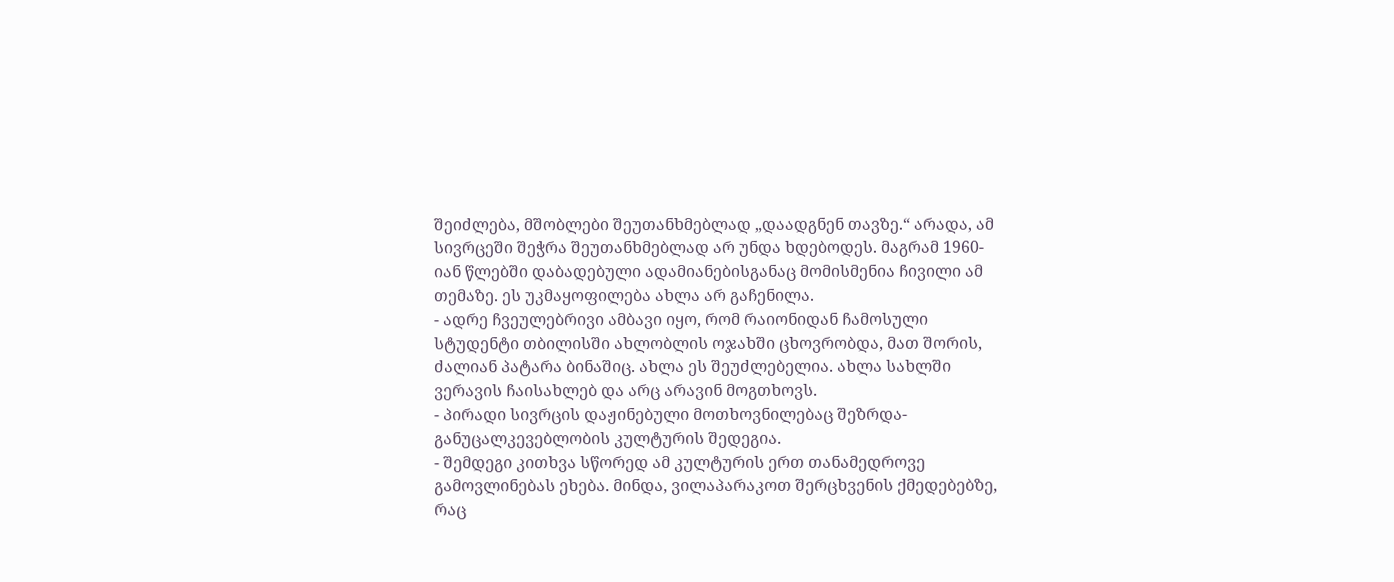შეიძლება, მშობლები შეუთანხმებლად „დაადგნენ თავზე.“ არადა, ამ სივრცეში შეჭრა შეუთანხმებლად არ უნდა ხდებოდეს. მაგრამ 1960-იან წლებში დაბადებული ადამიანებისგანაც მომისმენია ჩივილი ამ თემაზე. ეს უკმაყოფილება ახლა არ გაჩენილა.
- ადრე ჩვეულებრივი ამბავი იყო, რომ რაიონიდან ჩამოსული სტუდენტი თბილისში ახლობლის ოჯახში ცხოვრობდა, მათ შორის, ძალიან პატარა ბინაშიც. ახლა ეს შეუძლებელია. ახლა სახლში ვერავის ჩაისახლებ და არც არავინ მოგთხოვს.
- პირადი სივრცის დაჟინებული მოთხოვნილებაც შეზრდა-განუცალკევებლობის კულტურის შედეგია.
- შემდეგი კითხვა სწორედ ამ კულტურის ერთ თანამედროვე გამოვლინებას ეხება. მინდა, ვილაპარაკოთ შერცხვენის ქმედებებზე, რაც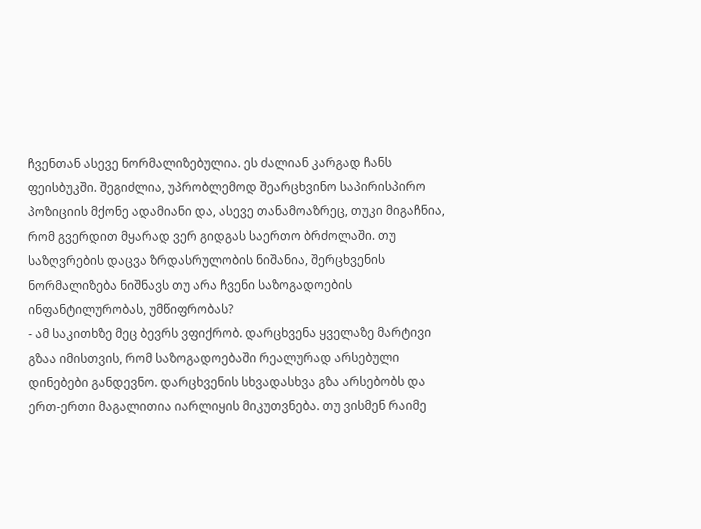ჩვენთან ასევე ნორმალიზებულია. ეს ძალიან კარგად ჩანს ფეისბუკში. შეგიძლია, უპრობლემოდ შეარცხვინო საპირისპირო პოზიციის მქონე ადამიანი და, ასევე თანამოაზრეც, თუკი მიგაჩნია, რომ გვერდით მყარად ვერ გიდგას საერთო ბრძოლაში. თუ საზღვრების დაცვა ზრდასრულობის ნიშანია, შერცხვენის ნორმალიზება ნიშნავს თუ არა ჩვენი საზოგადოების ინფანტილურობას, უმწიფრობას?
- ამ საკითხზე მეც ბევრს ვფიქრობ. დარცხვენა ყველაზე მარტივი გზაა იმისთვის, რომ საზოგადოებაში რეალურად არსებული დინებები განდევნო. დარცხვენის სხვადასხვა გზა არსებობს და ერთ-ერთი მაგალითია იარლიყის მიკუთვნება. თუ ვისმენ რაიმე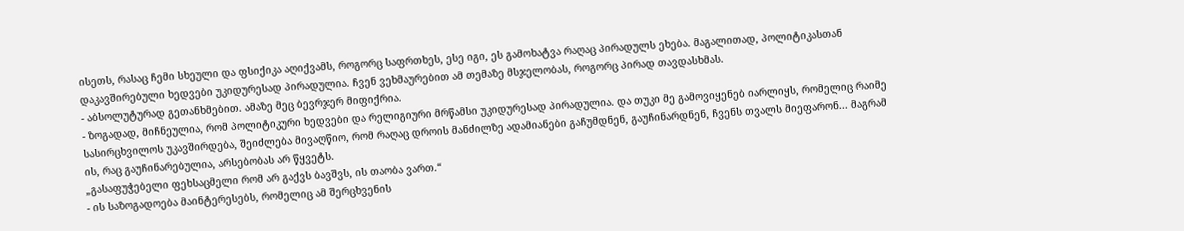ისეთს, რასაც ჩემი სხეული და ფსიქიკა აღიქვამს, როგორც საფრთხეს, ესე იგი, ეს გამოხატვა რაღაც პირადულს ეხება. მაგალითად, პოლიტიკასთან დაკავშირებული ხედვები უკიდურესად პირადულია. ჩვენ ვეხმაურებით ამ თემაზე მსჯელობას, როგორც პირად თავდასხმას.
- აბსოლუტურად გეთანხმებით. ამაზე მეც ბევრჯერ მიფიქრია.
- ზოგადად, მიჩნეულია, რომ პოლიტიკური ხედვები და რელიგიური მრწამსი უკიდურესად პირადულია. და თუკი მე გამოვიყენებ იარლიყს, რომელიც რაიმე სასირცხვილოს უკავშირდება, შეიძლება მივაღწიო, რომ რაღაც დროის მანძილზე ადამიანები გაჩუმდნენ, გაუჩინარდნენ, ჩვენს თვალს მიეფარონ... მაგრამ ის, რაც გაუჩინარებულია, არსებობას არ წყვეტს.
„გასაფუჭებელი ფეხსაცმელი რომ არ გაქვს ბავშვს, ის თაობა ვართ.“
- ის საზოგადოება მაინტერესებს, რომელიც ამ შერცხვენის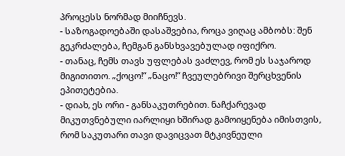პროცესს ნორმად მიიჩნევს.
- საზოგადოებაში დასაშვებია, როცა ვიღაც ამბობს: შენ გეკრძალება, ჩემგან განსხვავებულად იფიქრო.
- თანაც, ჩემს თავს უფლებას ვაძლევ, რომ ეს საჯაროდ მიგითითო. „ქოცო!“ „ნაცო!“ ჩვეულებრივი შერცხვენის ეპითეტებია.
- დიახ, ეს ორი - განსაკუთრებით. ნაჩქარევად მიკუთვნებული იარლიყი ხშირად გამოიყენება იმისთვის, რომ საკუთარი თავი დავიცვათ მტკივნეული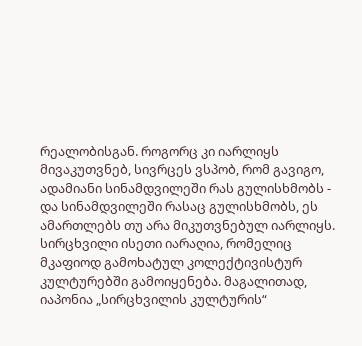რეალობისგან. როგორც კი იარლიყს მივაკუთვნებ, სივრცეს ვსპობ, რომ გავიგო, ადამიანი სინამდვილეში რას გულისხმობს - და სინამდვილეში რასაც გულისხმობს, ეს ამართლებს თუ არა მიკუთვნებულ იარლიყს. სირცხვილი ისეთი იარაღია, რომელიც მკაფიოდ გამოხატულ კოლექტივისტურ კულტურებში გამოიყენება. მაგალითად, იაპონია „სირცხვილის კულტურის“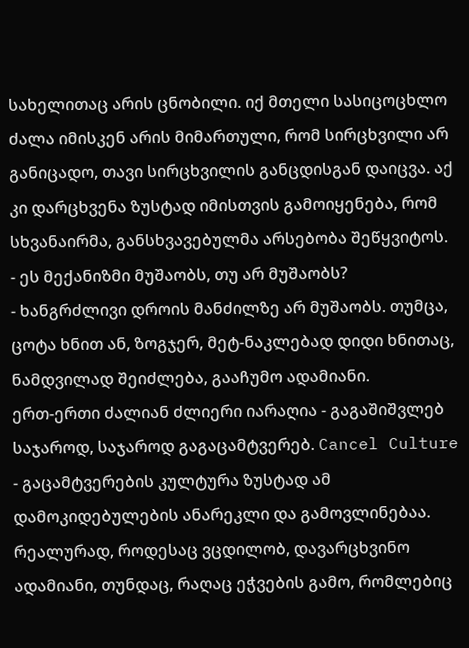სახელითაც არის ცნობილი. იქ მთელი სასიცოცხლო ძალა იმისკენ არის მიმართული, რომ სირცხვილი არ განიცადო, თავი სირცხვილის განცდისგან დაიცვა. აქ კი დარცხვენა ზუსტად იმისთვის გამოიყენება, რომ სხვანაირმა, განსხვავებულმა არსებობა შეწყვიტოს.
- ეს მექანიზმი მუშაობს, თუ არ მუშაობს?
- ხანგრძლივი დროის მანძილზე არ მუშაობს. თუმცა, ცოტა ხნით ან, ზოგჯერ, მეტ-ნაკლებად დიდი ხნითაც, ნამდვილად შეიძლება, გააჩუმო ადამიანი.
ერთ-ერთი ძალიან ძლიერი იარაღია - გაგაშიშვლებ საჯაროდ, საჯაროდ გაგაცამტვერებ. Cancel Culture - გაცამტვერების კულტურა ზუსტად ამ დამოკიდებულების ანარეკლი და გამოვლინებაა. რეალურად, როდესაც ვცდილობ, დავარცხვინო ადამიანი, თუნდაც, რაღაც ეჭვების გამო, რომლებიც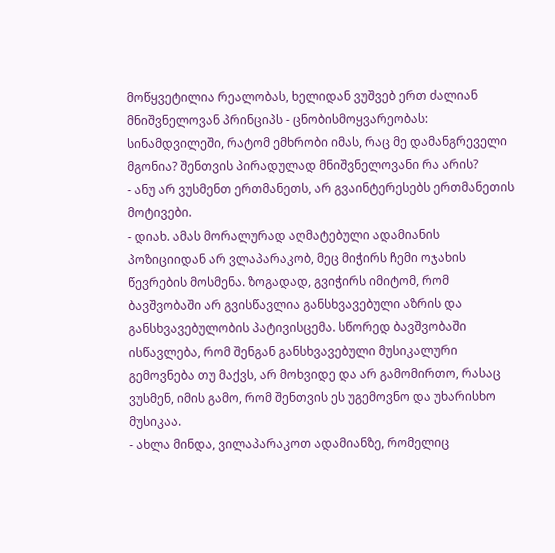მოწყვეტილია რეალობას, ხელიდან ვუშვებ ერთ ძალიან მნიშვნელოვან პრინციპს - ცნობისმოყვარეობას: სინამდვილეში, რატომ ემხრობი იმას, რაც მე დამანგრეველი მგონია? შენთვის პირადულად მნიშვნელოვანი რა არის?
- ანუ არ ვუსმენთ ერთმანეთს, არ გვაინტერესებს ერთმანეთის მოტივები.
- დიახ. ამას მორალურად აღმატებული ადამიანის პოზიციიდან არ ვლაპარაკობ, მეც მიჭირს ჩემი ოჯახის წევრების მოსმენა. ზოგადად, გვიჭირს იმიტომ, რომ ბავშვობაში არ გვისწავლია განსხვავებული აზრის და განსხვავებულობის პატივისცემა. სწორედ ბავშვობაში ისწავლება, რომ შენგან განსხვავებული მუსიკალური გემოვნება თუ მაქვს, არ მოხვიდე და არ გამომირთო, რასაც ვუსმენ, იმის გამო, რომ შენთვის ეს უგემოვნო და უხარისხო მუსიკაა.
- ახლა მინდა, ვილაპარაკოთ ადამიანზე, რომელიც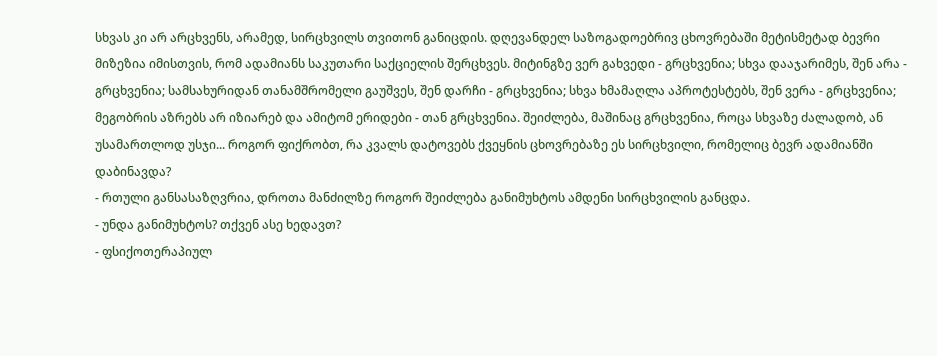სხვას კი არ არცხვენს, არამედ, სირცხვილს თვითონ განიცდის. დღევანდელ საზოგადოებრივ ცხოვრებაში მეტისმეტად ბევრი მიზეზია იმისთვის, რომ ადამიანს საკუთარი საქციელის შერცხვეს. მიტინგზე ვერ გახვედი - გრცხვენია; სხვა დააჯარიმეს, შენ არა - გრცხვენია; სამსახურიდან თანამშრომელი გაუშვეს, შენ დარჩი - გრცხვენია; სხვა ხმამაღლა აპროტესტებს, შენ ვერა - გრცხვენია; მეგობრის აზრებს არ იზიარებ და ამიტომ ერიდები - თან გრცხვენია. შეიძლება, მაშინაც გრცხვენია, როცა სხვაზე ძალადობ, ან უსამართლოდ უსჯი... როგორ ფიქრობთ, რა კვალს დატოვებს ქვეყნის ცხოვრებაზე ეს სირცხვილი, რომელიც ბევრ ადამიანში დაბინავდა?
- რთული განსასაზღვრია, დროთა მანძილზე როგორ შეიძლება განიმუხტოს ამდენი სირცხვილის განცდა.
- უნდა განიმუხტოს? თქვენ ასე ხედავთ?
- ფსიქოთერაპიულ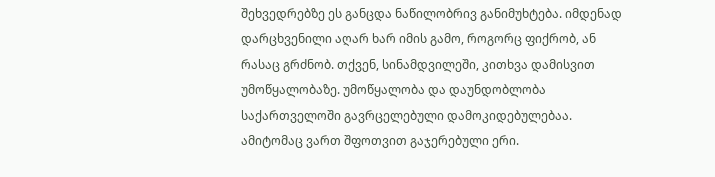შეხვედრებზე ეს განცდა ნაწილობრივ განიმუხტება. იმდენად დარცხვენილი აღარ ხარ იმის გამო, როგორც ფიქრობ, ან რასაც გრძნობ. თქვენ, სინამდვილეში, კითხვა დამისვით უმოწყალობაზე. უმოწყალობა და დაუნდობლობა საქართველოში გავრცელებული დამოკიდებულებაა. ამიტომაც ვართ შფოთვით გაჯერებული ერი.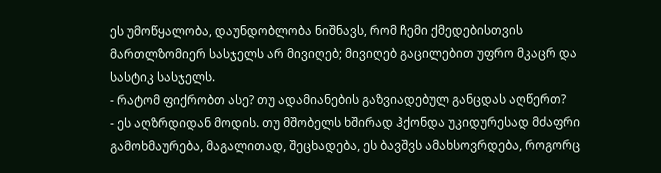ეს უმოწყალობა, დაუნდობლობა ნიშნავს, რომ ჩემი ქმედებისთვის მართლზომიერ სასჯელს არ მივიღებ; მივიღებ გაცილებით უფრო მკაცრ და სასტიკ სასჯელს.
- რატომ ფიქრობთ ასე? თუ ადამიანების გაზვიადებულ განცდას აღწერთ?
- ეს აღზრდიდან მოდის. თუ მშობელს ხშირად ჰქონდა უკიდურესად მძაფრი გამოხმაურება, მაგალითად, შეცხადება, ეს ბავშვს ამახსოვრდება, როგორც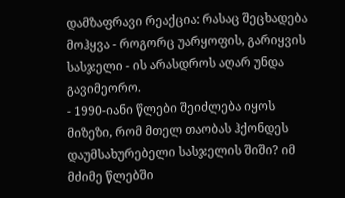დამზაფრავი რეაქცია: რასაც შეცხადება მოჰყვა - როგორც უარყოფის, გარიყვის სასჯელი - ის არასდროს აღარ უნდა გავიმეორო.
- 1990-იანი წლები შეიძლება იყოს მიზეზი, რომ მთელ თაობას ჰქონდეს დაუმსახურებელი სასჯელის შიში? იმ მძიმე წლებში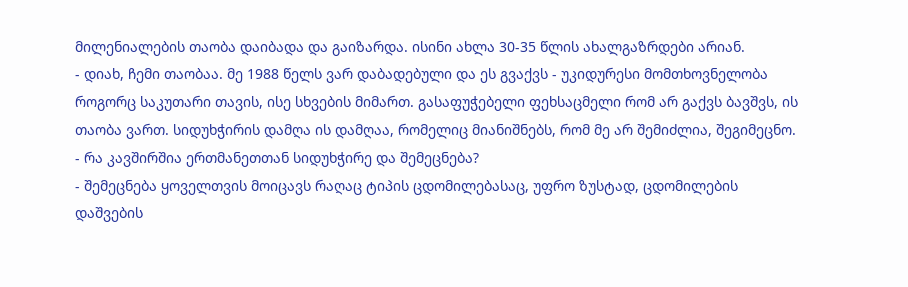მილენიალების თაობა დაიბადა და გაიზარდა. ისინი ახლა 30-35 წლის ახალგაზრდები არიან.
- დიახ, ჩემი თაობაა. მე 1988 წელს ვარ დაბადებული და ეს გვაქვს - უკიდურესი მომთხოვნელობა როგორც საკუთარი თავის, ისე სხვების მიმართ. გასაფუჭებელი ფეხსაცმელი რომ არ გაქვს ბავშვს, ის თაობა ვართ. სიდუხჭირის დამღა ის დამღაა, რომელიც მიანიშნებს, რომ მე არ შემიძლია, შეგიმეცნო.
- რა კავშირშია ერთმანეთთან სიდუხჭირე და შემეცნება?
- შემეცნება ყოველთვის მოიცავს რაღაც ტიპის ცდომილებასაც, უფრო ზუსტად, ცდომილების დაშვების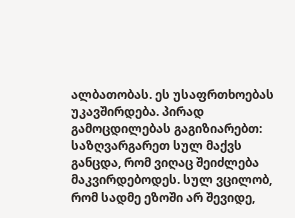ალბათობას. ეს უსაფრთხოებას უკავშირდება. პირად გამოცდილებას გაგიზიარებთ: საზღვარგარეთ სულ მაქვს განცდა, რომ ვიღაც შეიძლება მაკვირდებოდეს. სულ ვცილობ, რომ სადმე ეზოში არ შევიდე,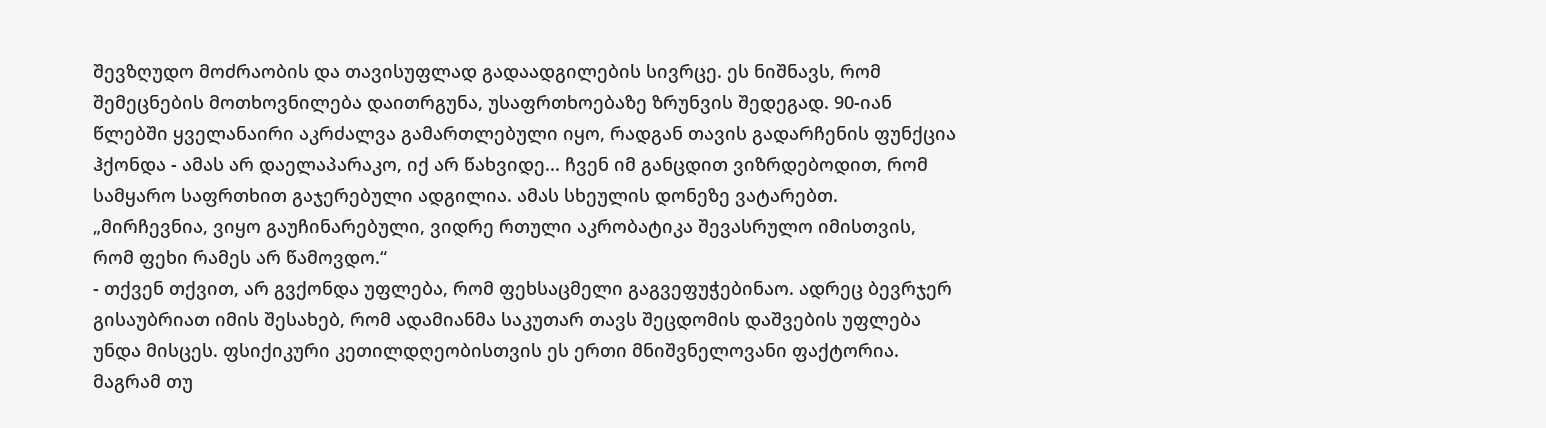შევზღუდო მოძრაობის და თავისუფლად გადაადგილების სივრცე. ეს ნიშნავს, რომ შემეცნების მოთხოვნილება დაითრგუნა, უსაფრთხოებაზე ზრუნვის შედეგად. 90-იან წლებში ყველანაირი აკრძალვა გამართლებული იყო, რადგან თავის გადარჩენის ფუნქცია ჰქონდა - ამას არ დაელაპარაკო, იქ არ წახვიდე... ჩვენ იმ განცდით ვიზრდებოდით, რომ სამყარო საფრთხით გაჯერებული ადგილია. ამას სხეულის დონეზე ვატარებთ.
„მირჩევნია, ვიყო გაუჩინარებული, ვიდრე რთული აკრობატიკა შევასრულო იმისთვის, რომ ფეხი რამეს არ წამოვდო.“
- თქვენ თქვით, არ გვქონდა უფლება, რომ ფეხსაცმელი გაგვეფუჭებინაო. ადრეც ბევრჯერ გისაუბრიათ იმის შესახებ, რომ ადამიანმა საკუთარ თავს შეცდომის დაშვების უფლება უნდა მისცეს. ფსიქიკური კეთილდღეობისთვის ეს ერთი მნიშვნელოვანი ფაქტორია. მაგრამ თუ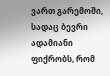ვართ გარემოში, სადაც ბევრი ადამიანი ფიქრობს, რომ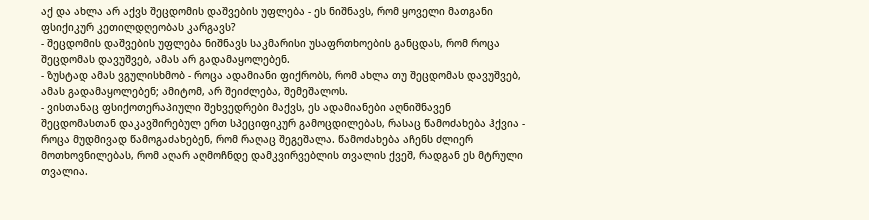აქ და ახლა არ აქვს შეცდომის დაშვების უფლება - ეს ნიშნავს, რომ ყოველი მათგანი ფსიქიკურ კეთილდღეობას კარგავს?
- შეცდომის დაშვების უფლება ნიშნავს საკმარისი უსაფრთხოების განცდას, რომ როცა შეცდომას დავუშვებ, ამას არ გადამაყოლებენ.
- ზუსტად ამას ვგულისხმობ - როცა ადამიანი ფიქრობს, რომ ახლა თუ შეცდომას დავუშვებ, ამას გადამაყოლებენ; ამიტომ, არ შეიძლება, შემეშალოს.
- ვისთანაც ფსიქოთერაპიული შეხვედრები მაქვს, ეს ადამიანები აღნიშნავენ შეცდომასთან დაკავშირებულ ერთ სპეციფიკურ გამოცდილებას, რასაც წამოძახება ჰქვია - როცა მუდმივად წამოგაძახებენ, რომ რაღაც შეგეშალა. წამოძახება აჩენს ძლიერ მოთხოვნილებას, რომ აღარ აღმოჩნდე დამკვირვებლის თვალის ქვეშ, რადგან ეს მტრული თვალია.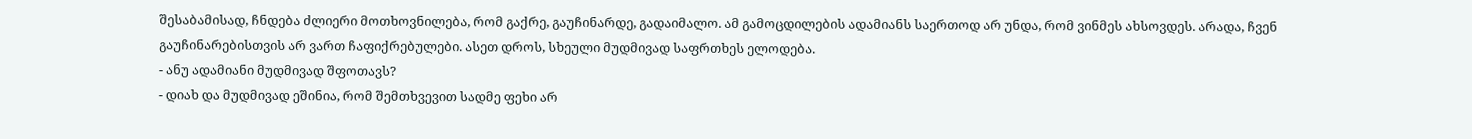შესაბამისად, ჩნდება ძლიერი მოთხოვნილება, რომ გაქრე, გაუჩინარდე, გადაიმალო. ამ გამოცდილების ადამიანს საერთოდ არ უნდა, რომ ვინმეს ახსოვდეს. არადა, ჩვენ გაუჩინარებისთვის არ ვართ ჩაფიქრებულები. ასეთ დროს, სხეული მუდმივად საფრთხეს ელოდება.
- ანუ ადამიანი მუდმივად შფოთავს?
- დიახ და მუდმივად ეშინია, რომ შემთხვევით სადმე ფეხი არ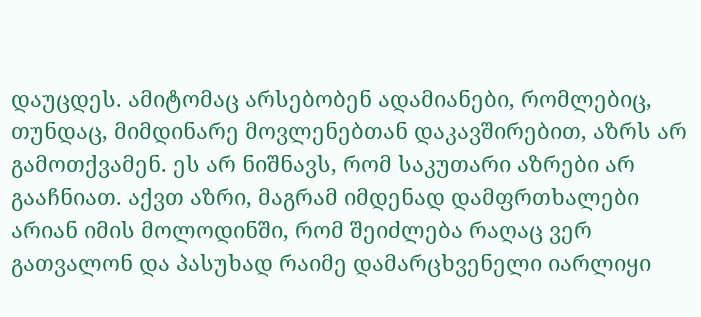დაუცდეს. ამიტომაც არსებობენ ადამიანები, რომლებიც, თუნდაც, მიმდინარე მოვლენებთან დაკავშირებით, აზრს არ გამოთქვამენ. ეს არ ნიშნავს, რომ საკუთარი აზრები არ გააჩნიათ. აქვთ აზრი, მაგრამ იმდენად დამფრთხალები არიან იმის მოლოდინში, რომ შეიძლება რაღაც ვერ გათვალონ და პასუხად რაიმე დამარცხვენელი იარლიყი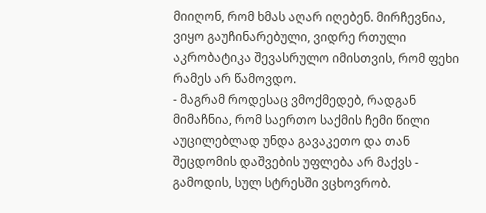მიიღონ, რომ ხმას აღარ იღებენ. მირჩევნია, ვიყო გაუჩინარებული, ვიდრე რთული აკრობატიკა შევასრულო იმისთვის, რომ ფეხი რამეს არ წამოვდო.
- მაგრამ როდესაც ვმოქმედებ, რადგან მიმაჩნია, რომ საერთო საქმის ჩემი წილი აუცილებლად უნდა გავაკეთო და თან შეცდომის დაშვების უფლება არ მაქვს - გამოდის, სულ სტრესში ვცხოვრობ.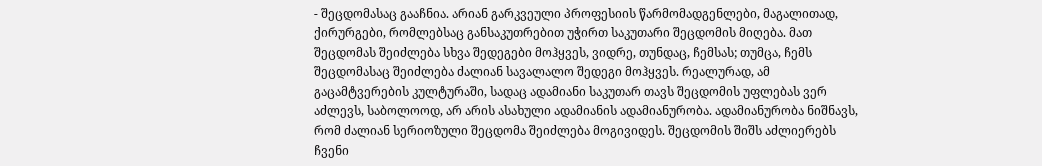- შეცდომასაც გააჩნია. არიან გარკვეული პროფესიის წარმომადგენლები, მაგალითად, ქირურგები, რომლებსაც განსაკუთრებით უჭირთ საკუთარი შეცდომის მიღება. მათ შეცდომას შეიძლება სხვა შედეგები მოჰყვეს, ვიდრე, თუნდაც, ჩემსას; თუმცა, ჩემს შეცდომასაც შეიძლება ძალიან სავალალო შედეგი მოჰყვეს. რეალურად, ამ გაცამტვერების კულტურაში, სადაც ადამიანი საკუთარ თავს შეცდომის უფლებას ვერ აძლევს, საბოლოოდ, არ არის ასახული ადამიანის ადამიანურობა. ადამიანურობა ნიშნავს, რომ ძალიან სერიოზული შეცდომა შეიძლება მოგივიდეს. შეცდომის შიშს აძლიერებს ჩვენი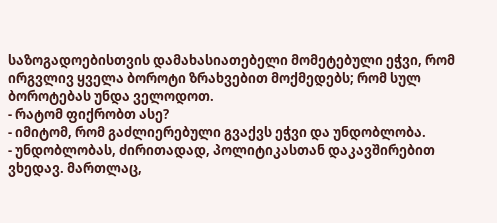საზოგადოებისთვის დამახასიათებელი მომეტებული ეჭვი, რომ ირგვლივ ყველა ბოროტი ზრახვებით მოქმედებს; რომ სულ ბოროტებას უნდა ველოდოთ.
- რატომ ფიქრობთ ასე?
- იმიტომ, რომ გაძლიერებული გვაქვს ეჭვი და უნდობლობა.
- უნდობლობას, ძირითადად, პოლიტიკასთან დაკავშირებით ვხედავ. მართლაც,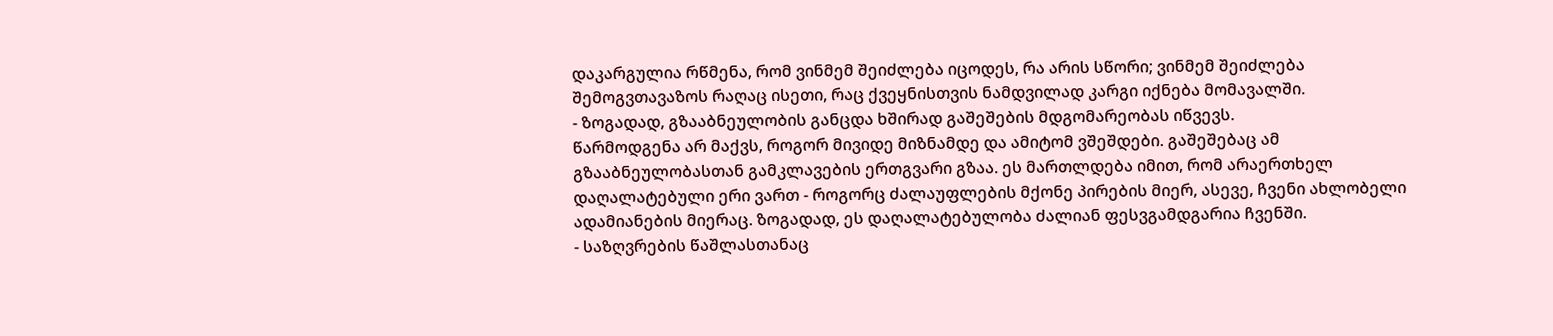დაკარგულია რწმენა, რომ ვინმემ შეიძლება იცოდეს, რა არის სწორი; ვინმემ შეიძლება შემოგვთავაზოს რაღაც ისეთი, რაც ქვეყნისთვის ნამდვილად კარგი იქნება მომავალში.
- ზოგადად, გზააბნეულობის განცდა ხშირად გაშეშების მდგომარეობას იწვევს.
წარმოდგენა არ მაქვს, როგორ მივიდე მიზნამდე და ამიტომ ვშეშდები. გაშეშებაც ამ გზააბნეულობასთან გამკლავების ერთგვარი გზაა. ეს მართლდება იმით, რომ არაერთხელ დაღალატებული ერი ვართ - როგორც ძალაუფლების მქონე პირების მიერ, ასევე, ჩვენი ახლობელი ადამიანების მიერაც. ზოგადად, ეს დაღალატებულობა ძალიან ფესვგამდგარია ჩვენში.
- საზღვრების წაშლასთანაც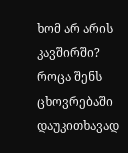ხომ არ არის კავშირში? როცა შენს ცხოვრებაში დაუკითხავად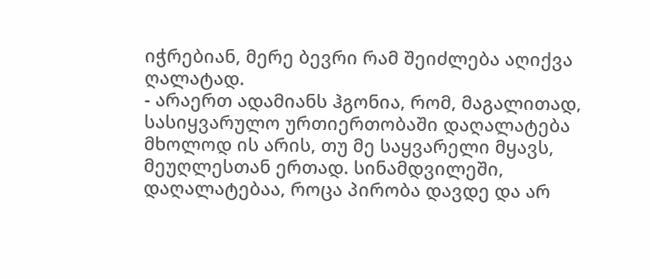იჭრებიან, მერე ბევრი რამ შეიძლება აღიქვა ღალატად.
- არაერთ ადამიანს ჰგონია, რომ, მაგალითად, სასიყვარულო ურთიერთობაში დაღალატება მხოლოდ ის არის, თუ მე საყვარელი მყავს, მეუღლესთან ერთად. სინამდვილეში, დაღალატებაა, როცა პირობა დავდე და არ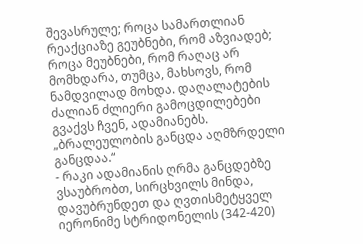შევასრულე; როცა სამართლიან რეაქციაზე გეუბნები, რომ აზვიადებ; როცა მეუბნები, რომ რაღაც არ მომხდარა, თუმცა, მახსოვს, რომ ნამდვილად მოხდა. დაღალატების ძალიან ძლიერი გამოცდილებები გვაქვს ჩვენ, ადამიანებს.
„ბრალეულობის განცდა აღმზრდელი განცდაა.“
- რაკი ადამიანის ღრმა განცდებზე ვსაუბრობთ, სირცხვილს მინდა, დავუბრუნდეთ და ღვთისმეტყველ იერონიმე სტრიდონელის (342-420)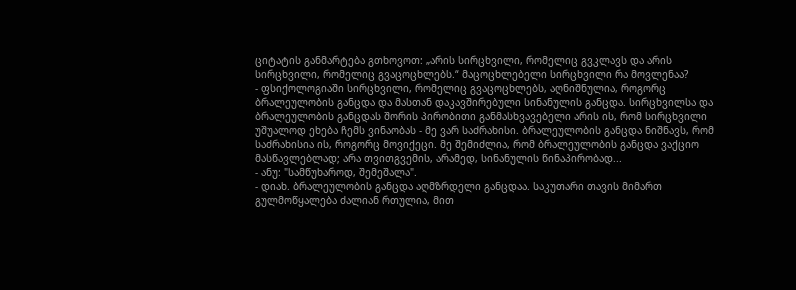ციტატის განმარტება გთხოვოთ: „არის სირცხვილი, რომელიც გვკლავს და არის სირცხვილი, რომელიც გვაცოცხლებს.“ მაცოცხლებელი სირცხვილი რა მოვლენაა?
- ფსიქოლოგიაში სირცხვილი, რომელიც გვაცოცხლებს, აღნიშნულია, როგორც ბრალეულობის განცდა და მასთან დაკავშირებული სინანულის განცდა. სირცხვილსა და ბრალეულობის განცდას შორის პირობითი განმასხვავებელი არის ის, რომ სირცხვილი უშუალოდ ეხება ჩემს ვინაობას - მე ვარ საძრახისი. ბრალეულობის განცდა ნიშნავს, რომ საძრახისია ის, როგორც მოვიქეცი. მე შემიძლია, რომ ბრალეულობის განცდა ვაქციო მასწავლებლად; არა თვითგვემის, არამედ, სინანულის წინაპირობად...
- ანუ: "სამწუხაროდ, შემეშალა".
- დიახ. ბრალეულობის განცდა აღმზრდელი განცდაა. საკუთარი თავის მიმართ გულმოწყალება ძალიან რთულია, მით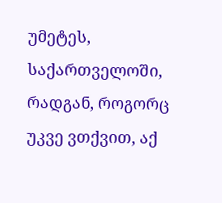უმეტეს, საქართველოში, რადგან, როგორც უკვე ვთქვით, აქ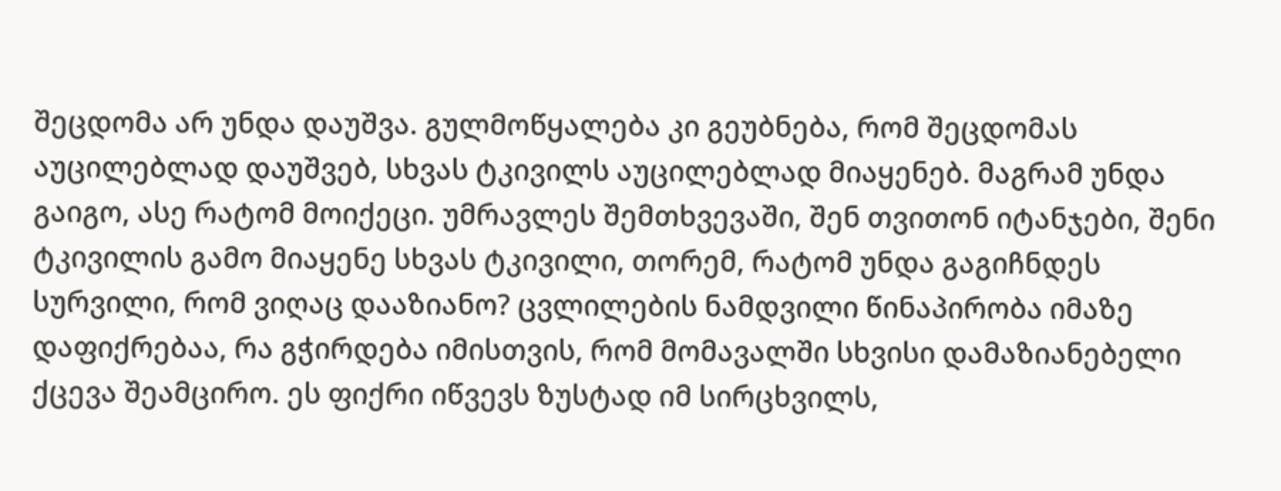შეცდომა არ უნდა დაუშვა. გულმოწყალება კი გეუბნება, რომ შეცდომას აუცილებლად დაუშვებ, სხვას ტკივილს აუცილებლად მიაყენებ. მაგრამ უნდა გაიგო, ასე რატომ მოიქეცი. უმრავლეს შემთხვევაში, შენ თვითონ იტანჯები, შენი ტკივილის გამო მიაყენე სხვას ტკივილი, თორემ, რატომ უნდა გაგიჩნდეს სურვილი, რომ ვიღაც დააზიანო? ცვლილების ნამდვილი წინაპირობა იმაზე დაფიქრებაა, რა გჭირდება იმისთვის, რომ მომავალში სხვისი დამაზიანებელი ქცევა შეამცირო. ეს ფიქრი იწვევს ზუსტად იმ სირცხვილს,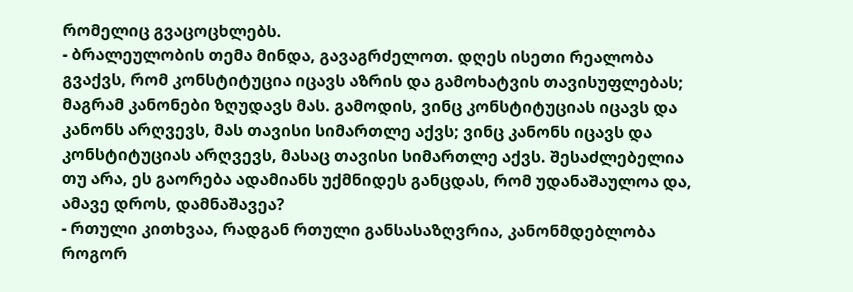რომელიც გვაცოცხლებს.
- ბრალეულობის თემა მინდა, გავაგრძელოთ. დღეს ისეთი რეალობა გვაქვს, რომ კონსტიტუცია იცავს აზრის და გამოხატვის თავისუფლებას; მაგრამ კანონები ზღუდავს მას. გამოდის, ვინც კონსტიტუციას იცავს და კანონს არღვევს, მას თავისი სიმართლე აქვს; ვინც კანონს იცავს და კონსტიტუციას არღვევს, მასაც თავისი სიმართლე აქვს. შესაძლებელია თუ არა, ეს გაორება ადამიანს უქმნიდეს განცდას, რომ უდანაშაულოა და, ამავე დროს, დამნაშავეა?
- რთული კითხვაა, რადგან რთული განსასაზღვრია, კანონმდებლობა როგორ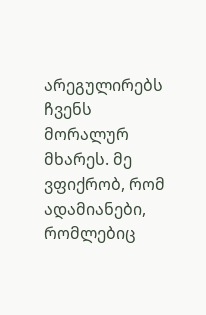არეგულირებს ჩვენს მორალურ მხარეს. მე ვფიქრობ, რომ ადამიანები, რომლებიც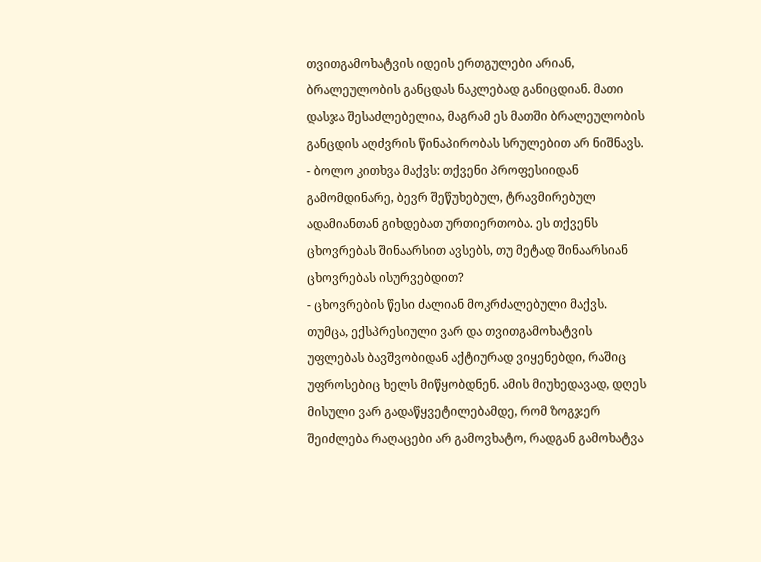თვითგამოხატვის იდეის ერთგულები არიან, ბრალეულობის განცდას ნაკლებად განიცდიან. მათი დასჯა შესაძლებელია, მაგრამ ეს მათში ბრალეულობის განცდის აღძვრის წინაპირობას სრულებით არ ნიშნავს.
- ბოლო კითხვა მაქვს: თქვენი პროფესიიდან გამომდინარე, ბევრ შეწუხებულ, ტრავმირებულ ადამიანთან გიხდებათ ურთიერთობა. ეს თქვენს ცხოვრებას შინაარსით ავსებს, თუ მეტად შინაარსიან ცხოვრებას ისურვებდით?
- ცხოვრების წესი ძალიან მოკრძალებული მაქვს. თუმცა, ექსპრესიული ვარ და თვითგამოხატვის უფლებას ბავშვობიდან აქტიურად ვიყენებდი, რაშიც უფროსებიც ხელს მიწყობდნენ. ამის მიუხედავად, დღეს მისული ვარ გადაწყვეტილებამდე, რომ ზოგჯერ შეიძლება რაღაცები არ გამოვხატო, რადგან გამოხატვა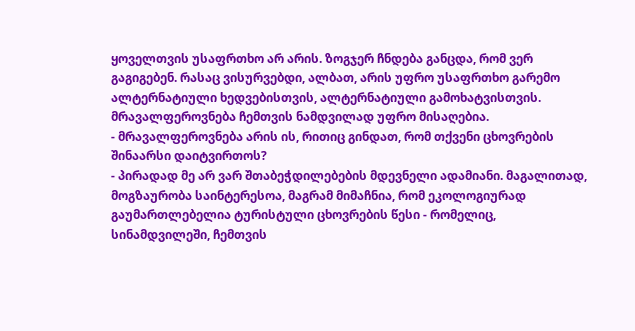ყოველთვის უსაფრთხო არ არის. ზოგჯერ ჩნდება განცდა, რომ ვერ გაგიგებენ. რასაც ვისურვებდი, ალბათ, არის უფრო უსაფრთხო გარემო ალტერნატიული ხედვებისთვის, ალტერნატიული გამოხატვისთვის. მრავალფეროვნება ჩემთვის ნამდვილად უფრო მისაღებია.
- მრავალფეროვნება არის ის, რითიც გინდათ, რომ თქვენი ცხოვრების შინაარსი დაიტვირთოს?
- პირადად მე არ ვარ შთაბეჭდილებების მდევნელი ადამიანი. მაგალითად, მოგზაურობა საინტერესოა, მაგრამ მიმაჩნია, რომ ეკოლოგიურად გაუმართლებელია ტურისტული ცხოვრების წესი - რომელიც, სინამდვილეში, ჩემთვის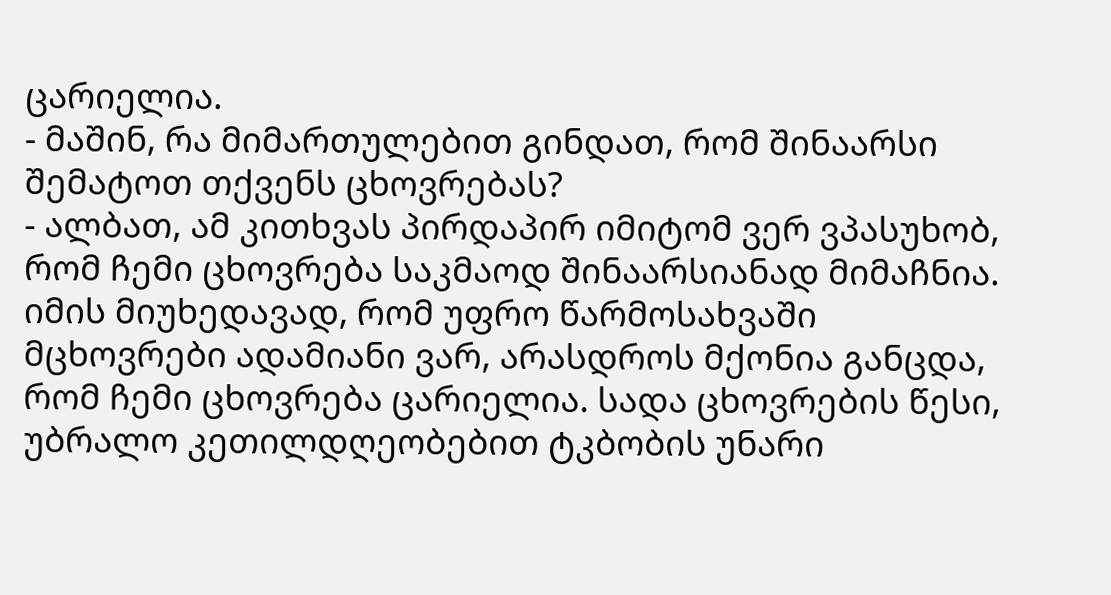ცარიელია.
- მაშინ, რა მიმართულებით გინდათ, რომ შინაარსი შემატოთ თქვენს ცხოვრებას?
- ალბათ, ამ კითხვას პირდაპირ იმიტომ ვერ ვპასუხობ, რომ ჩემი ცხოვრება საკმაოდ შინაარსიანად მიმაჩნია. იმის მიუხედავად, რომ უფრო წარმოსახვაში მცხოვრები ადამიანი ვარ, არასდროს მქონია განცდა, რომ ჩემი ცხოვრება ცარიელია. სადა ცხოვრების წესი, უბრალო კეთილდღეობებით ტკბობის უნარი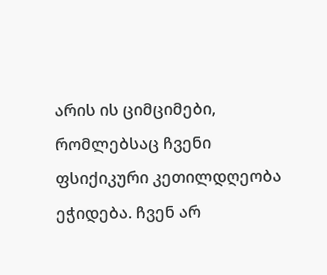არის ის ციმციმები, რომლებსაც ჩვენი ფსიქიკური კეთილდღეობა ეჭიდება. ჩვენ არ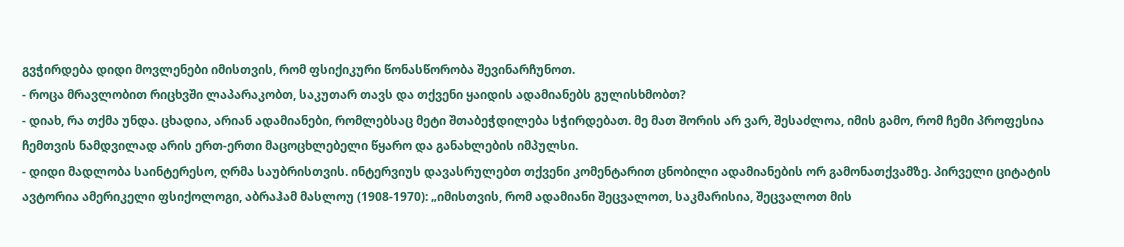გვჭირდება დიდი მოვლენები იმისთვის, რომ ფსიქიკური წონასწორობა შევინარჩუნოთ.
- როცა მრავლობით რიცხვში ლაპარაკობთ, საკუთარ თავს და თქვენი ყაიდის ადამიანებს გულისხმობთ?
- დიახ, რა თქმა უნდა. ცხადია, არიან ადამიანები, რომლებსაც მეტი შთაბეჭდილება სჭირდებათ. მე მათ შორის არ ვარ, შესაძლოა, იმის გამო, რომ ჩემი პროფესია ჩემთვის ნამდვილად არის ერთ-ერთი მაცოცხლებელი წყარო და განახლების იმპულსი.
- დიდი მადლობა საინტერესო, ღრმა საუბრისთვის. ინტერვიუს დავასრულებთ თქვენი კომენტარით ცნობილი ადამიანების ორ გამონათქვამზე. პირველი ციტატის ავტორია ამერიკელი ფსიქოლოგი, აბრაჰამ მასლოუ (1908-1970): „იმისთვის, რომ ადამიანი შეცვალოთ, საკმარისია, შეცვალოთ მის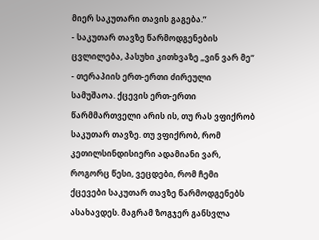მიერ საკუთარი თავის გაგება.”
- საკუთარ თავზე წარმოდგენების ცვლილება, პასუხი კითხვაზე „ვინ ვარ მე“ - თერაპიის ერთ-ერთი ძირეული სამუშაოა. ქცევის ერთ-ერთი წარმმართველი არის ის, თუ რას ვფიქრობ საკუთარ თავზე. თუ ვფიქრობ, რომ კეთილსინდისიერი ადამიანი ვარ, როგორც წესი, ვეცდები, რომ ჩემი ქცევები საკუთარ თავზე წარმოდგენებს ასახავდეს. მაგრამ ზოგჯერ განსვლა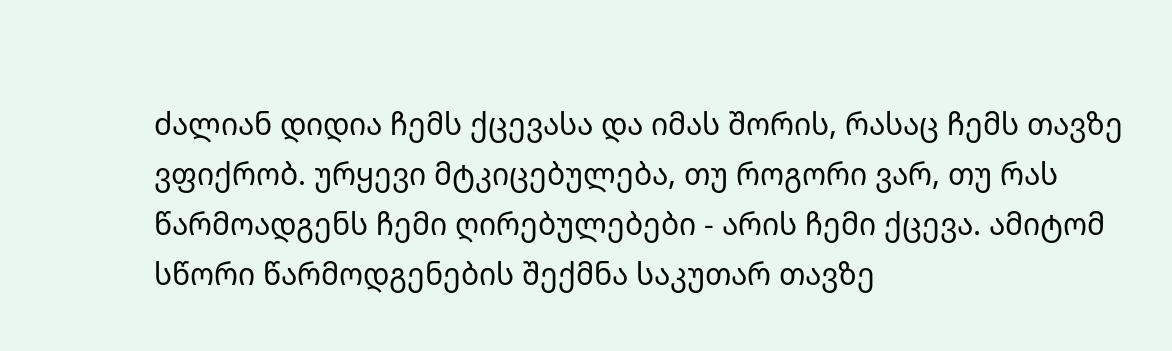ძალიან დიდია ჩემს ქცევასა და იმას შორის, რასაც ჩემს თავზე ვფიქრობ. ურყევი მტკიცებულება, თუ როგორი ვარ, თუ რას წარმოადგენს ჩემი ღირებულებები - არის ჩემი ქცევა. ამიტომ სწორი წარმოდგენების შექმნა საკუთარ თავზე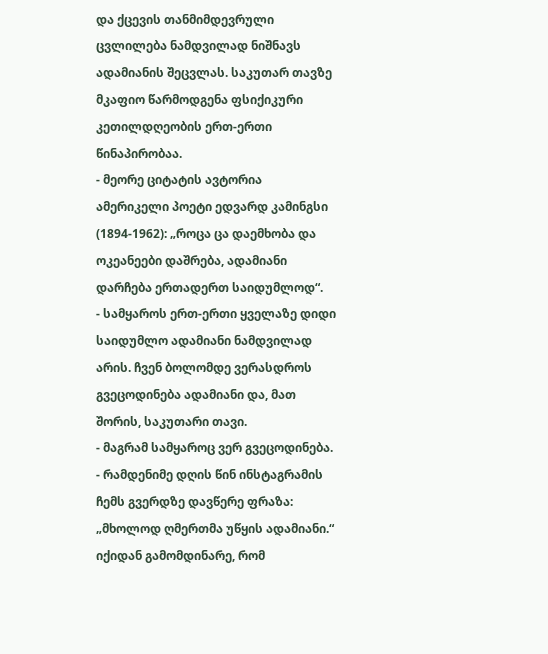და ქცევის თანმიმდევრული ცვლილება ნამდვილად ნიშნავს ადამიანის შეცვლას. საკუთარ თავზე მკაფიო წარმოდგენა ფსიქიკური კეთილდღეობის ერთ-ერთი წინაპირობაა.
- მეორე ციტატის ავტორია ამერიკელი პოეტი ედვარდ კამინგსი (1894-1962): „როცა ცა დაემხობა და ოკეანეები დაშრება, ადამიანი დარჩება ერთადერთ საიდუმლოდ“.
- სამყაროს ერთ-ერთი ყველაზე დიდი საიდუმლო ადამიანი ნამდვილად არის. ჩვენ ბოლომდე ვერასდროს გვეცოდინება ადამიანი და, მათ შორის, საკუთარი თავი.
- მაგრამ სამყაროც ვერ გვეცოდინება.
- რამდენიმე დღის წინ ინსტაგრამის ჩემს გვერდზე დავწერე ფრაზა: „მხოლოდ ღმერთმა უწყის ადამიანი.“ იქიდან გამომდინარე, რომ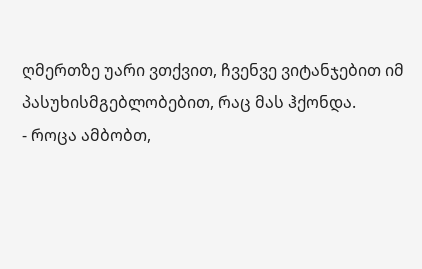ღმერთზე უარი ვთქვით, ჩვენვე ვიტანჯებით იმ პასუხისმგებლობებით, რაც მას ჰქონდა.
- როცა ამბობთ,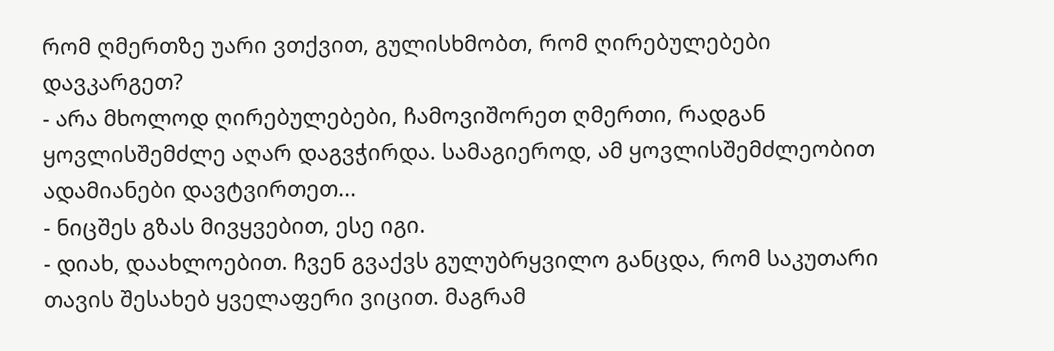რომ ღმერთზე უარი ვთქვით, გულისხმობთ, რომ ღირებულებები დავკარგეთ?
- არა მხოლოდ ღირებულებები, ჩამოვიშორეთ ღმერთი, რადგან ყოვლისშემძლე აღარ დაგვჭირდა. სამაგიეროდ, ამ ყოვლისშემძლეობით ადამიანები დავტვირთეთ...
- ნიცშეს გზას მივყვებით, ესე იგი.
- დიახ, დაახლოებით. ჩვენ გვაქვს გულუბრყვილო განცდა, რომ საკუთარი თავის შესახებ ყველაფერი ვიცით. მაგრამ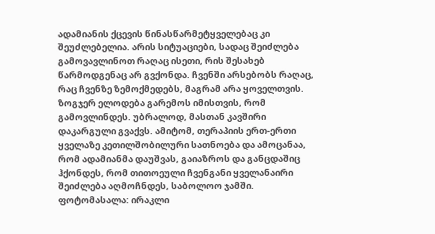ადამიანის ქცევის წინასწარმეტყველებაც კი შეუძლებელია. არის სიტუაციები, სადაც შეიძლება გამოვავლინოთ რაღაც ისეთი, რის შესახებ წარმოდგენაც არ გვქონდა. ჩვენში არსებობს რაღაც, რაც ჩვენზე ზემოქმედებს, მაგრამ არა ყოველთვის. ზოგჯერ ელოდება გარემოს იმისთვის, რომ გამოვლინდეს. უბრალოდ, მასთან კავშირი დაკარგული გვაქვს. ამიტომ, თერაპიის ერთ-ერთი ყველაზე კეთილშობილური სათნოება და ამოცანაა, რომ ადამიანმა დაუშვას, გაიაზროს და განცდაშიც ჰქონდეს, რომ თითოეული ჩვენგანი ყველანაირი შეიძლება აღმოჩნდეს, საბოლოო ჯამში.
ფოტომასალა: ირაკლი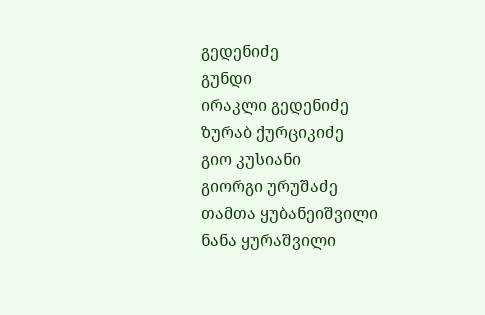გედენიძე
გუნდი
ირაკლი გედენიძე
ზურაბ ქურციკიძე
გიო კუსიანი
გიორგი ურუშაძე
თამთა ყუბანეიშვილი
ნანა ყურაშვილი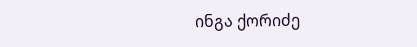ინგა ქორიძე